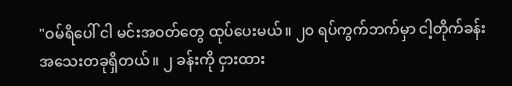"ဝမ်ရိပေါ် ငါ မင်းအဝတ်တွေ ထုပ်ပေးမယ်။ ၂၀ ရပ်ကွက်ဘက်မှာ ငါ့တိုက်ခန်း အသေးတခုရှိတယ်။ ၂ ခန်းကို ငှားထား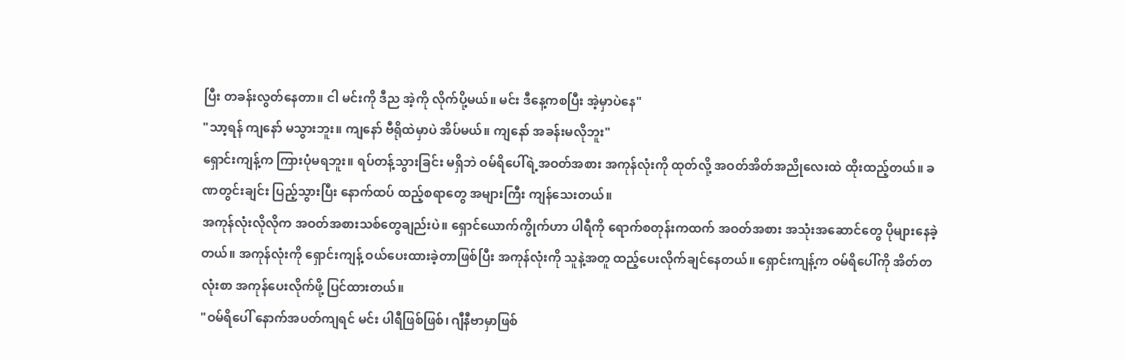ပြီး တခန်းလွတ်နေတာ။ ငါ မင်းကို ဒီည အဲ့ကို လိုက်ပို့မယ်။ မင်း ဒီနေ့ကစပြီး အဲ့မှာပဲနေ"
"သာ့ရန် ကျနော် မသွားဘူး။ ကျနော် ဗီရိုထဲမှာပဲ အိပ်မယ်။ ကျနော် အခန်းမလိုဘူး"
ရှောင်းကျန့်က ကြားပုံမရဘူး။ ရပ်တန့်သွားခြင်း မရှိဘဲ ဝမ်ရိပေါ်ရဲ့အဝတ်အစား အကုန်လုံးကို ထုတ်လို့ အဝတ်အိတ်အညိုလေးထဲ ထိုးထည့်တယ်။ ခဏတွင်းချင်း ပြည့်သွားပြီး နောက်ထပ် ထည့်စရာတွေ အများကြီး ကျန်သေးတယ်။
အကုန်လုံးလိုလိုက အဝတ်အစားသစ်တွေချည်းပဲ။ ရှောင်ယောက်ကွိုက်ဟာ ပါရီကို ရောက်စတုန်းကထက် အဝတ်အစား အသုံးအဆောင်တွေ ပိုများနေခဲ့တယ်။ အကုန်လုံးကို ရှောင်းကျန့် ဝယ်ပေးထားခဲ့တာဖြစ်ပြီး အကုန်လုံးကို သူနဲ့အတူ ထည့်ပေးလိုက်ချင်နေတယ်။ ရှောင်းကျန့်က ဝမ်ရိပေါ်ကို အိတ်တလုံးစာ အကုန်ပေးလိုက်ဖို့ ပြင်ထားတယ်။
"ဝမ်ရိပေါ် နောက်အပတ်ကျရင် မင်း ပါရီဖြစ်ဖြစ်၊ ဂျီနီဗာမှာဖြစ်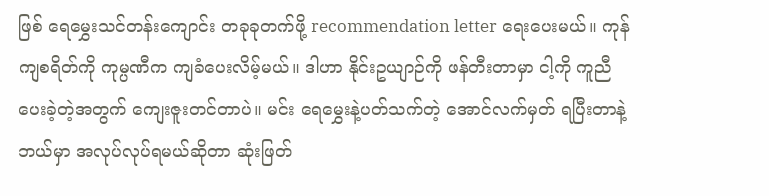ဖြစ် ရေမွှေးသင်တန်းကျောင်း တခုခုတက်ဖို့ recommendation letter ရေးပေးမယ်။ ကုန်ကျစရိတ်ကို ကုမ္ပဏီက ကျခံပေးလိမ့်မယ်။ ဒါဟာ နိုင်းဥယျာဉ်ကို ဖန်တီးတာမှာ ငါ့ကို ကူညီပေးခဲ့တဲ့အတွက် ကျေးဇူးတင်တာပဲ။ မင်း ရေမွှေးနဲ့ပတ်သက်တဲ့ အောင်လက်မှတ် ရပြီးတာနဲ့ ဘယ်မှာ အလုပ်လုပ်ရမယ်ဆိုတာ ဆုံးဖြတ်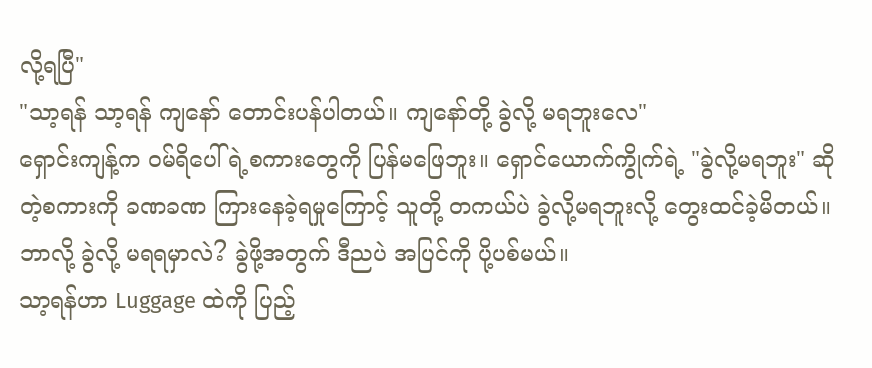လို့ရပြီ"
"သာ့ရန် သာ့ရန် ကျနော် တောင်းပန်ပါတယ်။ ကျနော်တို့ ခွဲလို့ မရဘူးလေ"
ရှောင်းကျန့်က ဝမ်ရိပေါ်ရဲ့စကားတွေကို ပြန်မဖြေဘူး။ ရှောင်ယောက်ကွိုက်ရဲ့ "ခွဲလို့မရဘူး" ဆိုတဲ့စကားကို ခဏခဏ ကြားနေခဲ့ရမှုကြောင့် သူတို့ တကယ်ပဲ ခွဲလို့မရဘူးလို့ တွေးထင်ခဲ့မိတယ်။
ဘာလို့ ခွဲလို့ မရရမှာလဲ? ခွဲဖို့အတွက် ဒီညပဲ အပြင်ကို ပို့ပစ်မယ်။
သာ့ရန်ဟာ Luggage ထဲကို ပြည့်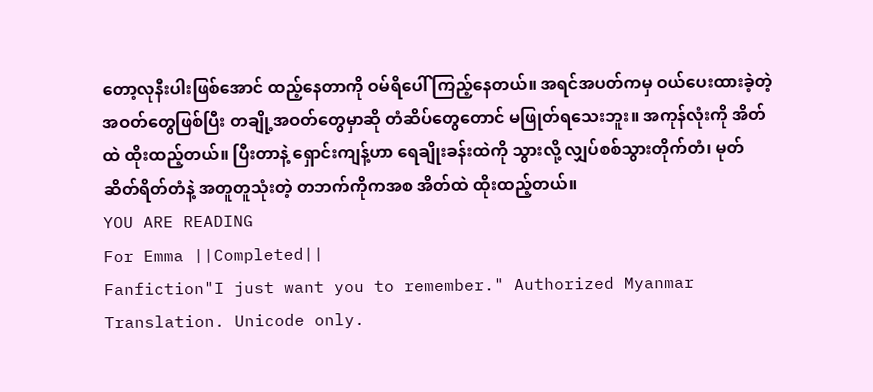တော့လုနီးပါးဖြစ်အောင် ထည့်နေတာကို ဝမ်ရိပေါ် ကြည့်နေတယ်။ အရင်အပတ်ကမှ ဝယ်ပေးထားခဲ့တဲ့အဝတ်တွေဖြစ်ပြီး တချို့အဝတ်တွေမှာဆို တံဆိပ်တွေတောင် မဖြုတ်ရသေးဘူး။ အကုန်လုံးကို အိတ်ထဲ ထိုးထည့်တယ်။ ပြီးတာနဲ့ ရှောင်းကျန့်ဟာ ရေချိုးခန်းထဲကို သွားလို့ လျှပ်စစ်သွားတိုက်တံ၊ မုတ်ဆိတ်ရိတ်တံနဲ့ အတူတူသုံးတဲ့ တဘက်ကိုကအစ အိတ်ထဲ ထိုးထည့်တယ်။
YOU ARE READING
For Emma ||Completed||
Fanfiction"I just want you to remember." Authorized Myanmar Translation. Unicode only.